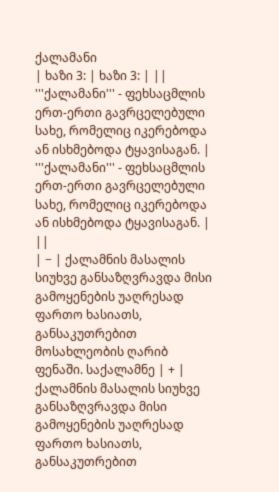ქალამანი
| ხაზი 3: | ხაზი 3: | ||
'''ქალამანი''' - ფეხსაცმლის ერთ-ერთი გავრცელებული სახე, რომელიც იკერებოდა ან ისხმებოდა ტყავისაგან. | '''ქალამანი''' - ფეხსაცმლის ერთ-ერთი გავრცელებული სახე, რომელიც იკერებოდა ან ისხმებოდა ტყავისაგან. | ||
| − | ქალამნის მასალის სიუხვე განსაზღვრავდა მისი გამოყენების უაღრესად ფართო ხასიათს, განსაკუთრებით მოსახლეობის ღარიბ ფენაში. საქალამნე | + | ქალამნის მასალის სიუხვე განსაზღვრავდა მისი გამოყენების უაღრესად ფართო ხასიათს, განსაკუთრებით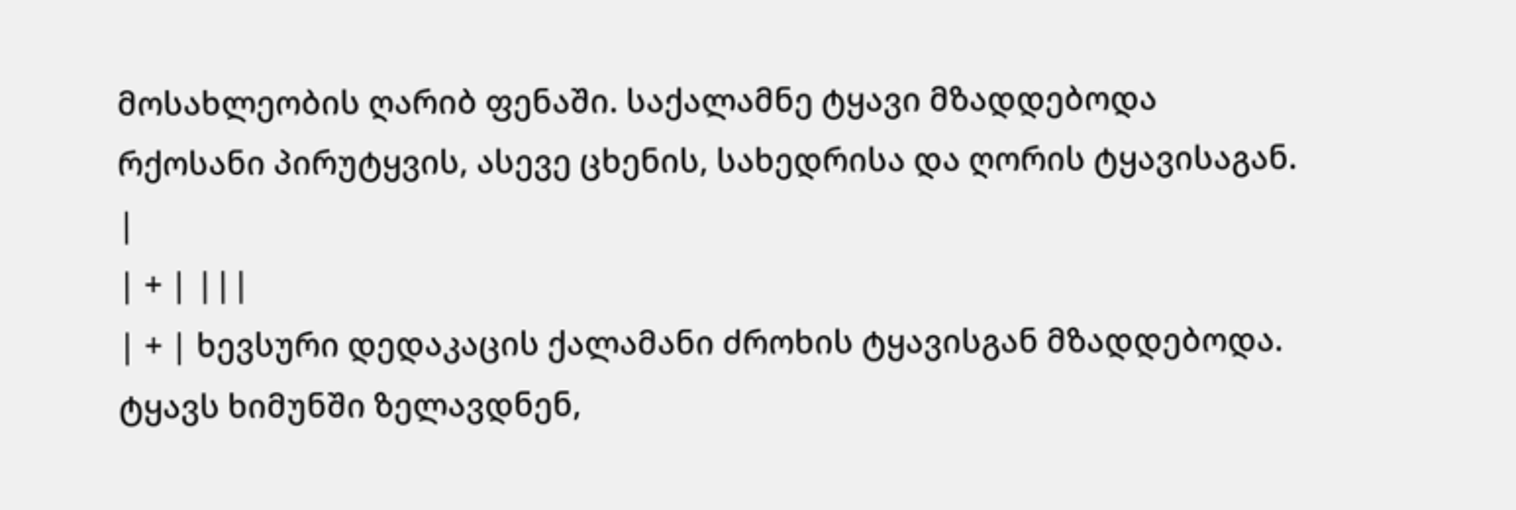მოსახლეობის ღარიბ ფენაში. საქალამნე ტყავი მზადდებოდა რქოსანი პირუტყვის, ასევე ცხენის, სახედრისა და ღორის ტყავისაგან. |
| + | |||
| + | ხევსური დედაკაცის ქალამანი ძროხის ტყავისგან მზადდებოდა. ტყავს ხიმუნში ზელავდნენ,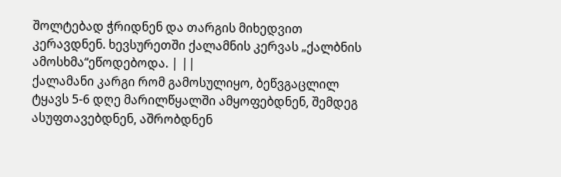შოლტებად ჭრიდნენ და თარგის მიხედვით კერავდნენ. ხევსურეთში ქალამნის კერვას „ქალბნის ამოსხმა“ეწოდებოდა. | ||
ქალამანი კარგი რომ გამოსულიყო, ბეწვგაცლილ ტყავს 5-6 დღე მარილწყალში ამყოფებდნენ, შემდეგ ასუფთავებდნენ, აშრობდნენ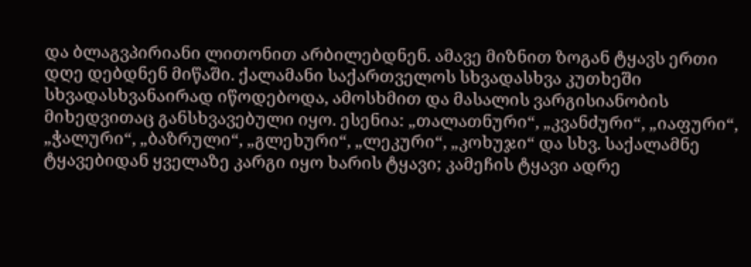და ბლაგვპირიანი ლითონით არბილებდნენ. ამავე მიზნით ზოგან ტყავს ერთი დღე დებდნენ მიწაში. ქალამანი საქართველოს სხვადასხვა კუთხეში სხვადასხვანაირად იწოდებოდა, ამოსხმით და მასალის ვარგისიანობის მიხედვითაც განსხვავებული იყო. ესენია: „თალათნური“, „კვანძური“, „იაფური“, „ჭალური“, „ბაზრული“, „გლეხური“, „ლეკური“, „კოხუჯი“ და სხვ. საქალამნე ტყავებიდან ყველაზე კარგი იყო ხარის ტყავი; კამეჩის ტყავი ადრე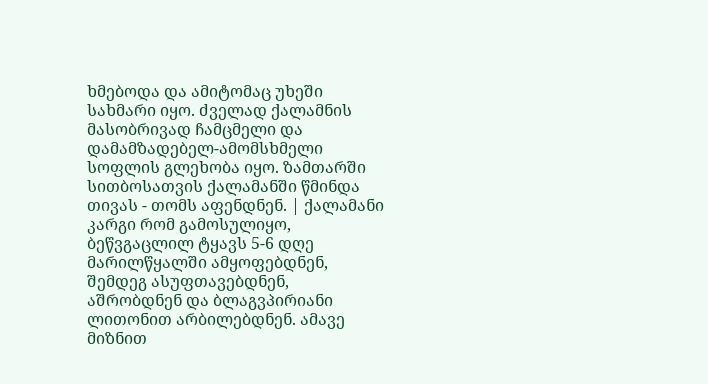ხმებოდა და ამიტომაც უხეში სახმარი იყო. ძველად ქალამნის მასობრივად ჩამცმელი და დამამზადებელ-ამომსხმელი სოფლის გლეხობა იყო. ზამთარში სითბოსათვის ქალამანში წმინდა თივას - თომს აფენდნენ. | ქალამანი კარგი რომ გამოსულიყო, ბეწვგაცლილ ტყავს 5-6 დღე მარილწყალში ამყოფებდნენ, შემდეგ ასუფთავებდნენ, აშრობდნენ და ბლაგვპირიანი ლითონით არბილებდნენ. ამავე მიზნით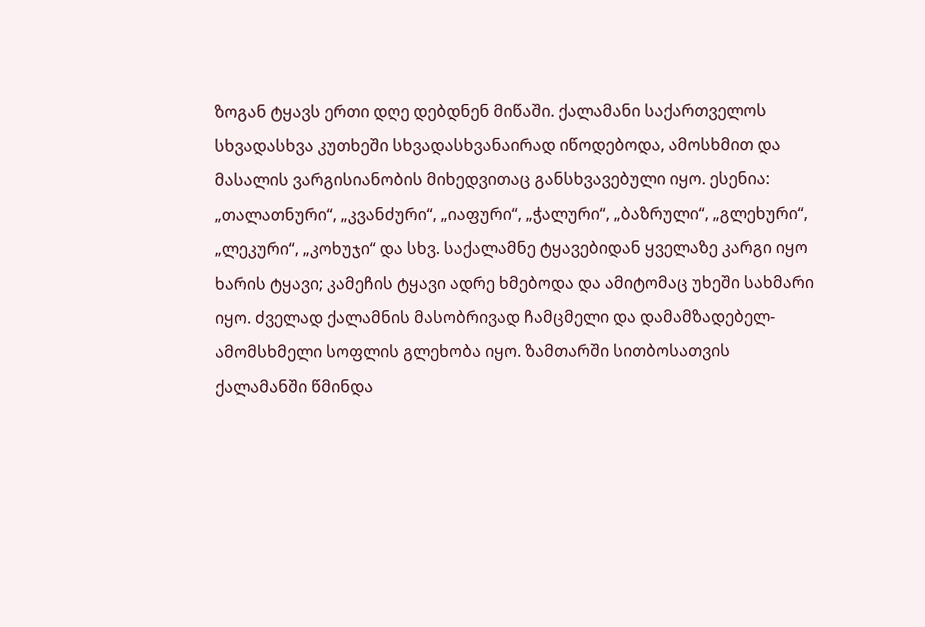ზოგან ტყავს ერთი დღე დებდნენ მიწაში. ქალამანი საქართველოს სხვადასხვა კუთხეში სხვადასხვანაირად იწოდებოდა, ამოსხმით და მასალის ვარგისიანობის მიხედვითაც განსხვავებული იყო. ესენია: „თალათნური“, „კვანძური“, „იაფური“, „ჭალური“, „ბაზრული“, „გლეხური“, „ლეკური“, „კოხუჯი“ და სხვ. საქალამნე ტყავებიდან ყველაზე კარგი იყო ხარის ტყავი; კამეჩის ტყავი ადრე ხმებოდა და ამიტომაც უხეში სახმარი იყო. ძველად ქალამნის მასობრივად ჩამცმელი და დამამზადებელ-ამომსხმელი სოფლის გლეხობა იყო. ზამთარში სითბოსათვის ქალამანში წმინდა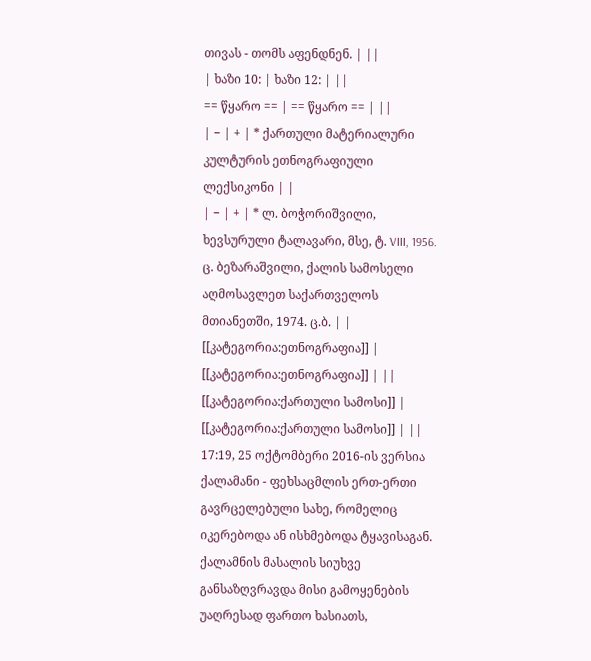თივას - თომს აფენდნენ. | ||
| ხაზი 10: | ხაზი 12: | ||
== წყარო == | == წყარო == | ||
| − | + | * ქართული მატერიალური კულტურის ეთნოგრაფიული ლექსიკონი | |
| − | + | * ლ. ბოჭორიშვილი, ხევსურული ტალავარი, მსე, ტ. VIII, 1956. ც. ბეზარაშვილი, ქალის სამოსელი აღმოსავლეთ საქართველოს მთიანეთში, 1974. ც.ბ. | |
[[კატეგორია:ეთნოგრაფია]] | [[კატეგორია:ეთნოგრაფია]] | ||
[[კატეგორია:ქართული სამოსი]] | [[კატეგორია:ქართული სამოსი]] | ||
17:19, 25 ოქტომბერი 2016-ის ვერსია
ქალამანი - ფეხსაცმლის ერთ-ერთი გავრცელებული სახე, რომელიც იკერებოდა ან ისხმებოდა ტყავისაგან.
ქალამნის მასალის სიუხვე განსაზღვრავდა მისი გამოყენების უაღრესად ფართო ხასიათს,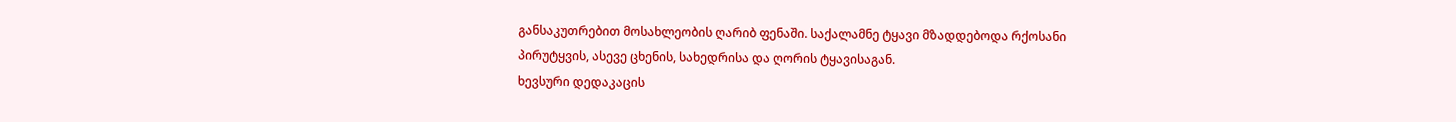განსაკუთრებით მოსახლეობის ღარიბ ფენაში. საქალამნე ტყავი მზადდებოდა რქოსანი პირუტყვის, ასევე ცხენის, სახედრისა და ღორის ტყავისაგან.
ხევსური დედაკაცის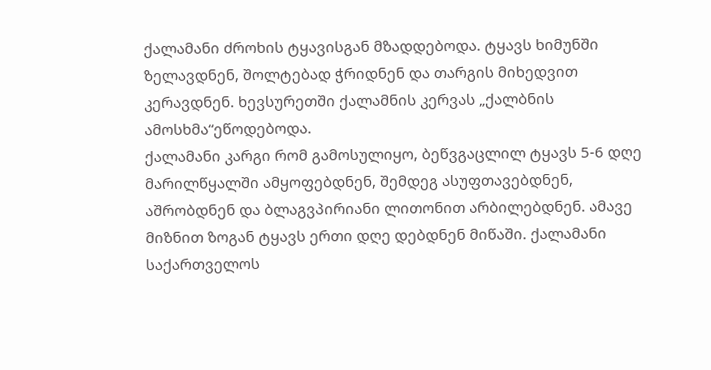ქალამანი ძროხის ტყავისგან მზადდებოდა. ტყავს ხიმუნში ზელავდნენ, შოლტებად ჭრიდნენ და თარგის მიხედვით კერავდნენ. ხევსურეთში ქალამნის კერვას „ქალბნის ამოსხმა“ეწოდებოდა.
ქალამანი კარგი რომ გამოსულიყო, ბეწვგაცლილ ტყავს 5-6 დღე მარილწყალში ამყოფებდნენ, შემდეგ ასუფთავებდნენ, აშრობდნენ და ბლაგვპირიანი ლითონით არბილებდნენ. ამავე მიზნით ზოგან ტყავს ერთი დღე დებდნენ მიწაში. ქალამანი საქართველოს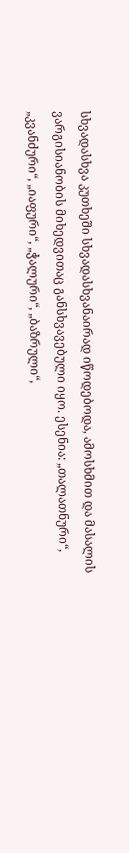სხვადასხვა კუთხეში სხვადასხვანაირად იწოდებოდა, ამოსხმით და მასალის ვარგისიანობის მიხედვითაც განსხვავებული იყო. ესენია: „თალათნური“, „კვანძური“, „იაფური“, „ჭალური“, „ბაზრული“,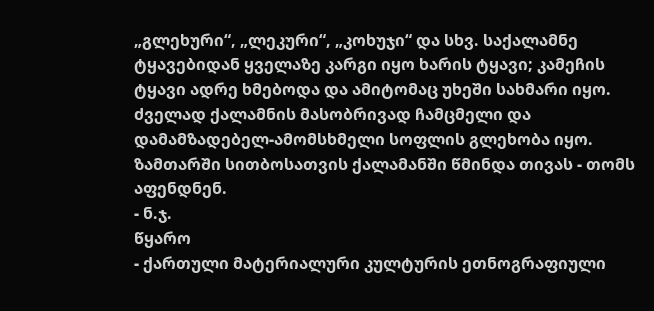„გლეხური“, „ლეკური“, „კოხუჯი“ და სხვ. საქალამნე ტყავებიდან ყველაზე კარგი იყო ხარის ტყავი; კამეჩის ტყავი ადრე ხმებოდა და ამიტომაც უხეში სახმარი იყო. ძველად ქალამნის მასობრივად ჩამცმელი და დამამზადებელ-ამომსხმელი სოფლის გლეხობა იყო. ზამთარში სითბოსათვის ქალამანში წმინდა თივას - თომს აფენდნენ.
- ნ.ჯ.
წყარო
- ქართული მატერიალური კულტურის ეთნოგრაფიული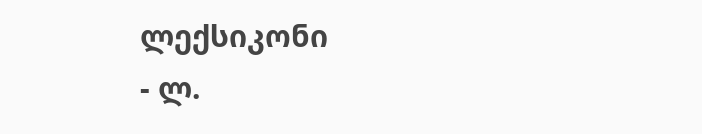ლექსიკონი
- ლ.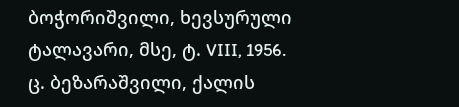ბოჭორიშვილი, ხევსურული ტალავარი, მსე, ტ. VIII, 1956. ც. ბეზარაშვილი, ქალის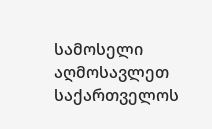სამოსელი აღმოსავლეთ საქართველოს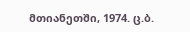მთიანეთში, 1974. ც.ბ.